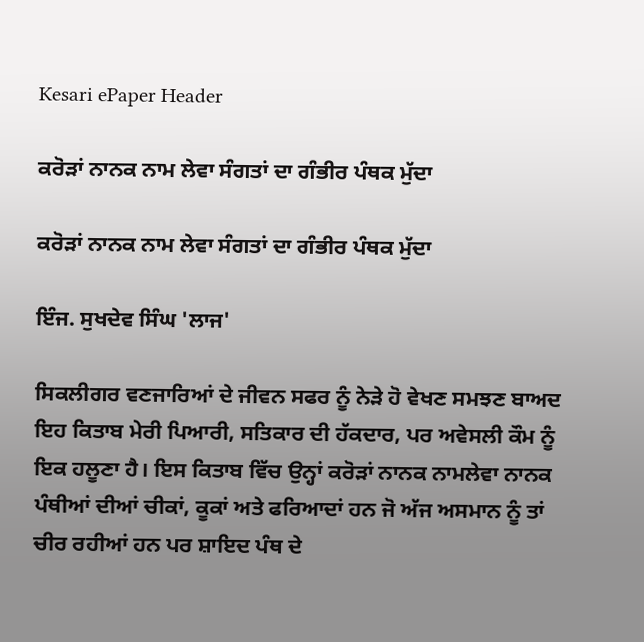Kesari ePaper Header

ਕਰੋੜਾਂ ਨਾਨਕ ਨਾਮ ਲੇਵਾ ਸੰਗਤਾਂ ਦਾ ਗੰਭੀਰ ਪੰਥਕ ਮੁੱਦਾ

ਕਰੋੜਾਂ ਨਾਨਕ ਨਾਮ ਲੇਵਾ ਸੰਗਤਾਂ ਦਾ ਗੰਭੀਰ ਪੰਥਕ ਮੁੱਦਾ

ਇੰਜ. ਸੁਖਦੇਵ ਸਿੰਘ 'ਲਾਜ'

ਸਿਕਲੀਗਰ ਵਣਜਾਰਿਆਂ ਦੇ ਜੀਵਨ ਸਫਰ ਨੂੰ ਨੇੜੇ ਹੋ ਵੇਖਣ ਸਮਝਣ ਬਾਅਦ ਇਹ ਕਿਤਾਬ ਮੇਰੀ ਪਿਆਰੀ, ਸਤਿਕਾਰ ਦੀ ਹੱਕਦਾਰ, ਪਰ ਅਵੇਸਲੀ ਕੌਮ ਨੂੰ ਇਕ ਹਲੂਣਾ ਹੈ। ਇਸ ਕਿਤਾਬ ਵਿੱਚ ਉਨ੍ਹਾਂ ਕਰੋੜਾਂ ਨਾਨਕ ਨਾਮਲੇਵਾ ਨਾਨਕ ਪੰਥੀਆਂ ਦੀਆਂ ਚੀਕਾਂ, ਕੂਕਾਂ ਅਤੇ ਫਰਿਆਦਾਂ ਹਨ ਜੋ ਅੱਜ ਅਸਮਾਨ ਨੂੰ ਤਾਂ ਚੀਰ ਰਹੀਆਂ ਹਨ ਪਰ ਸ਼ਾਇਦ ਪੰਥ ਦੇ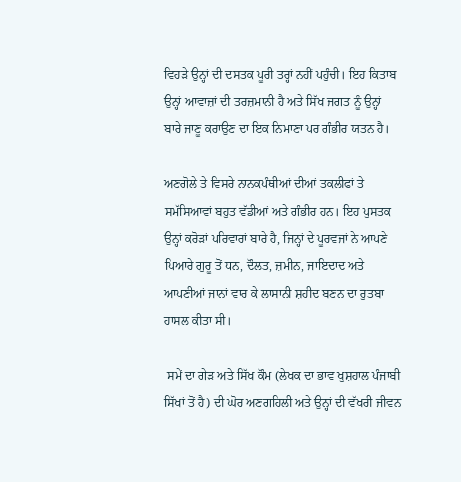ਵਿਹੜੇ ਉਨ੍ਹਾਂ ਦੀ ਦਸਤਕ ਪੂਰੀ ਤਰ੍ਹਾਂ ਨਹੀਂ ਪਹੁੰਚੀ। ਇਹ ਕਿਤਾਬ ਉਨ੍ਹਾਂ ਆਵਾਜ਼ਾਂ ਦੀ ਤਰਜ਼ਮਾਨੀ ਹੈ ਅਤੇ ਸਿੱਖ ਜਗਤ ਨੂੰ ਉਨ੍ਹਾਂ ਬਾਰੇ ਜਾਣੂ ਕਰਾਉਣ ਦਾ ਇਕ ਨਿਮਾਣਾ ਪਰ ਗੰਭੀਰ ਯਤਨ ਹੈ।

ਅਣਗੋਲੇ ਤੇ ਵਿਸਰੇ ਨਾਨਕਪੰਥੀਆਂ ਦੀਆਂ ਤਕਲੀਫਾਂ ਤੇ ਸਮੱਸਿਆਵਾਂ ਬਹੁਤ ਵੱਡੀਆਂ ਅਤੇ ਗੰਭੀਰ ਹਨ। ਇਹ ਪੁਸਤਕ ਉਨ੍ਹਾਂ ਕਰੋੜਾਂ ਪਰਿਵਾਰਾਂ ਬਾਰੇ ਹੈ, ਜਿਨ੍ਹਾਂ ਦੇ ਪੂਰਵਜਾਂ ਨੇ ਆਪਣੇ ਪਿਆਰੇ ਗੁਰੂ ਤੋਂ ਧਨ, ਦੌਲਤ, ਜ਼ਮੀਨ, ਜਾਇਦਾਦ ਅਤੇ ਆਪਣੀਆਂ ਜਾਨਾਂ ਵਾਰ ਕੇ ਲਾਸਾਨੀ ਸ਼ਹੀਦ ਬਣਨ ਦਾ ਰੁਤਬਾ ਹਾਸਲ ਕੀਤਾ ਸੀ।

 ਸਮੇਂ ਦਾ ਗੇੜ ਅਤੇ ਸਿੱਖ ਕੌਮ (ਲੇਖਕ ਦਾ ਭਾਵ ਖੁਸ਼ਹਾਲ ਪੰਜਾਬੀ ਸਿੱਖਾਂ ਤੋਂ ਹੈ) ਦੀ ਘੋਰ ਅਣਗਹਿਲੀ ਅਤੇ ਉਨ੍ਹਾਂ ਦੀ ਵੱਖਰੀ ਜੀਵਨ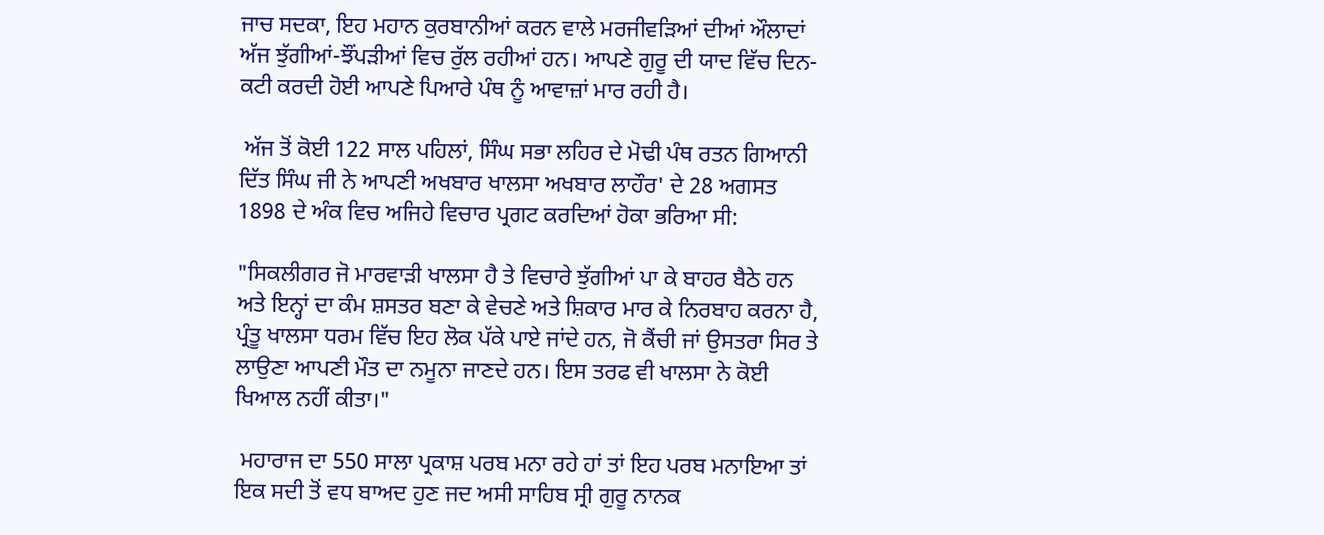ਜਾਚ ਸਦਕਾ, ਇਹ ਮਹਾਨ ਕੁਰਬਾਨੀਆਂ ਕਰਨ ਵਾਲੇ ਮਰਜੀਵੜਿਆਂ ਦੀਆਂ ਔਲਾਦਾਂ ਅੱਜ ਝੁੱਗੀਆਂ-ਝੌਂਪੜੀਆਂ ਵਿਚ ਰੁੱਲ ਰਹੀਆਂ ਹਨ। ਆਪਣੇ ਗੁਰੂ ਦੀ ਯਾਦ ਵਿੱਚ ਦਿਨ-ਕਟੀ ਕਰਦੀ ਹੋਈ ਆਪਣੇ ਪਿਆਰੇ ਪੰਥ ਨੂੰ ਆਵਾਜ਼ਾਂ ਮਾਰ ਰਹੀ ਹੈ।

 ਅੱਜ ਤੋਂ ਕੋਈ 122 ਸਾਲ ਪਹਿਲਾਂ, ਸਿੰਘ ਸਭਾ ਲਹਿਰ ਦੇ ਮੋਢੀ ਪੰਥ ਰਤਨ ਗਿਆਨੀ ਦਿੱਤ ਸਿੰਘ ਜੀ ਨੇ ਆਪਣੀ ਅਖਬਾਰ ਖਾਲਸਾ ਅਖਬਾਰ ਲਾਹੌਰ' ਦੇ 28 ਅਗਸਤ 1898 ਦੇ ਅੰਕ ਵਿਚ ਅਜਿਹੇ ਵਿਚਾਰ ਪ੍ਰਗਟ ਕਰਦਿਆਂ ਹੋਕਾ ਭਰਿਆ ਸੀ:

"ਸਿਕਲੀਗਰ ਜੋ ਮਾਰਵਾੜੀ ਖਾਲਸਾ ਹੈ ਤੇ ਵਿਚਾਰੇ ਝੁੱਗੀਆਂ ਪਾ ਕੇ ਬਾਹਰ ਬੈਠੇ ਹਨ ਅਤੇ ਇਨ੍ਹਾਂ ਦਾ ਕੰਮ ਸ਼ਸਤਰ ਬਣਾ ਕੇ ਵੇਚਣੇ ਅਤੇ ਸ਼ਿਕਾਰ ਮਾਰ ਕੇ ਨਿਰਬਾਹ ਕਰਨਾ ਹੈ, ਪ੍ਰੰਤੂ ਖਾਲਸਾ ਧਰਮ ਵਿੱਚ ਇਹ ਲੋਕ ਪੱਕੇ ਪਾਏ ਜਾਂਦੇ ਹਨ, ਜੋ ਕੈਂਚੀ ਜਾਂ ਉਸਤਰਾ ਸਿਰ ਤੇ ਲਾਉਣਾ ਆਪਣੀ ਮੌਤ ਦਾ ਨਮੂਨਾ ਜਾਣਦੇ ਹਨ। ਇਸ ਤਰਫ ਵੀ ਖਾਲਸਾ ਨੇ ਕੋਈ ਖਿਆਲ ਨਹੀਂ ਕੀਤਾ।"

 ਮਹਾਰਾਜ ਦਾ 550 ਸਾਲਾ ਪ੍ਰਕਾਸ਼ ਪਰਬ ਮਨਾ ਰਹੇ ਹਾਂ ਤਾਂ ਇਹ ਪਰਬ ਮਨਾਇਆ ਤਾਂ ਇਕ ਸਦੀ ਤੋਂ ਵਧ ਬਾਅਦ ਹੁਣ ਜਦ ਅਸੀ ਸਾਹਿਬ ਸ੍ਰੀ ਗੁਰੂ ਨਾਨਕ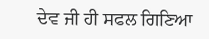ਦੇਵ ਜੀ ਹੀ ਸਫਲ ਗਿਣਿਆ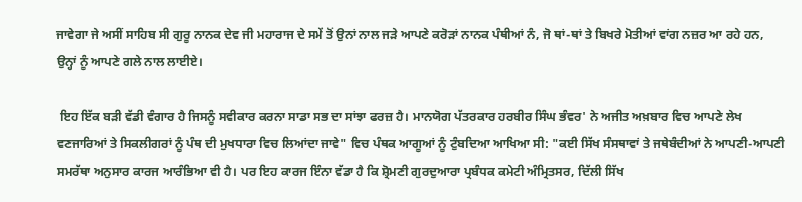ਜਾਵੇਗਾ ਜੇ ਅਸੀਂ ਸਾਹਿਬ ਸੀ ਗੁਰੂ ਨਾਨਕ ਦੇਵ ਜੀ ਮਹਾਰਾਜ ਦੇ ਸਮੇਂ ਤੋਂ ਉਨਾਂ ਨਾਲ ਜੜੇ ਆਪਣੇ ਕਰੋੜਾਂ ਨਾਨਕ ਪੰਥੀਆਂ ਨੰ, ਜੋ ਥਾਂ-ਥਾਂ ਤੇ ਬਿਖਰੇ ਮੋਤੀਆਂ ਵਾਂਗ ਨਜ਼ਰ ਆ ਰਹੇ ਹਨ, ਉਨ੍ਹਾਂ ਨੂੰ ਆਪਣੇ ਗਲੇ ਨਾਲ ਲਾਈਏ।

 ਇਹ ਇੱਕ ਬੜੀ ਵੱਡੀ ਵੰਗਾਰ ਹੈ ਜਿਸਨੂੰ ਸਵੀਕਾਰ ਕਰਨਾ ਸਾਡਾ ਸਭ ਦਾ ਸਾਂਝਾ ਫਰਜ਼ ਹੈ। ਮਾਨਯੋਗ ਪੱਤਰਕਾਰ ਹਰਬੀਰ ਸਿੰਘ ਭੰਵਰ' ਨੇ ਅਜੀਤ ਅਖ਼ਬਾਰ ਵਿਚ ਆਪਣੇ ਲੇਖ ਵਣਜਾਰਿਆਂ ਤੇ ਸਿਕਲੀਗਰਾਂ ਨੂੰ ਪੰਥ ਦੀ ਮੁਖਧਾਰਾ ਵਿਚ ਲਿਆਂਦਾ ਜਾਵੇ" ਵਿਚ ਪੰਥਕ ਆਗੂਆਂ ਨੂੰ ਟੁੰਬਦਿਆ ਆਖਿਆ ਸੀ: "ਕਈ ਸਿੱਖ ਸੰਸਥਾਵਾਂ ਤੇ ਜਥੇਬੰਦੀਆਂ ਨੇ ਆਪਣੀ-ਆਪਣੀ ਸਮਰੱਥਾ ਅਨੁਸਾਰ ਕਾਰਜ ਆਰੰਭਿਆ ਵੀ ਹੈ। ਪਰ ਇਹ ਕਾਰਜ ਇੰਨਾ ਵੱਡਾ ਹੈ ਕਿ ਸ਼੍ਰੋਮਣੀ ਗੁਰਦੁਆਰਾ ਪ੍ਰਬੰਧਕ ਕਮੇਟੀ ਅੰਮ੍ਰਿਤਸਰ, ਦਿੱਲੀ ਸਿੱਖ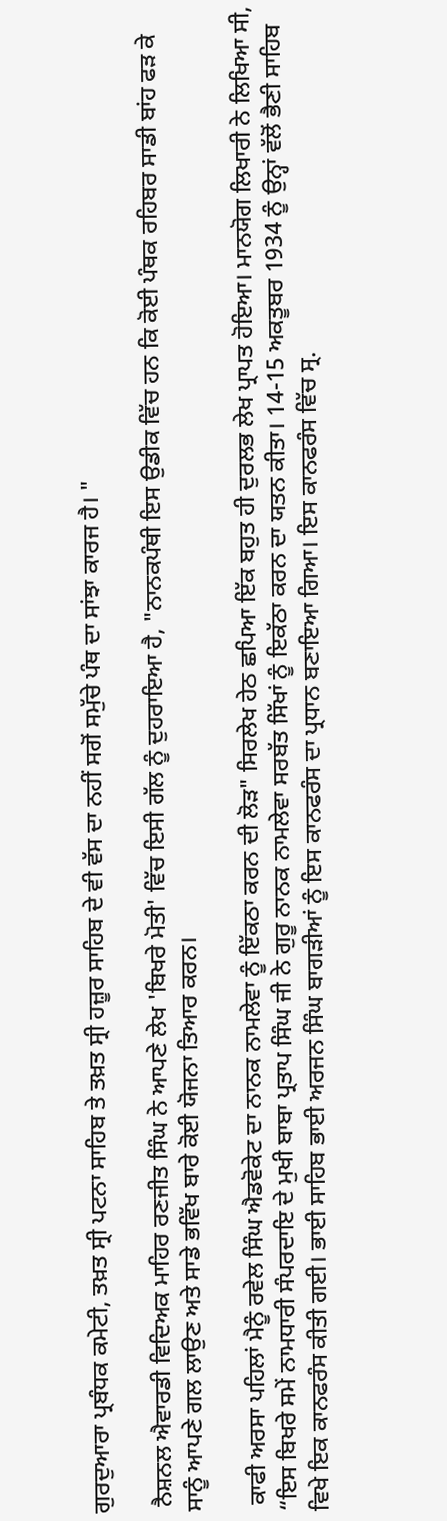ਗੁਰਦੁਆਰਾ ਪ੍ਰਬੰਧਕ ਕਮੇਟੀ, ਤਖ਼ਤ ਸ੍ਰੀ ਪਟਨਾ ਸਾਹਿਬ ਤੇ ਤਖ਼ਤ ਸ੍ਰੀ ਹਜ਼ੂਰ ਸਾਹਿਬ ਦੇ ਵੀ ਵੱਸ ਦਾ ਨਹੀਂ ਸਗੋਂ ਸਮੁੱਚੇ ਪੰਥ ਦਾ ਸਾਂਝਾ ਕਾਰਜ ਹੈ। "

 ਨੈਸ਼ਨਲ ਐਵਾਰਡੀ ਵਿਦਿਅਕ ਮਾਹਿਰ ਰਣਜੀਤ ਸਿੰਘ ਨੇ ਆਪਣੇ ਲੇਖ 'ਬਿਖਰੇ ਮੋਤੀ' ਵਿੱਚ ਇਸੀ ਗੱਲ ਨੂੰ ਦੁਹਰਾਇਆ ਹੈ, "ਨਾਨਕਪੰਥੀ ਇਸ ਉਡੀਕ ਵਿੱਚ ਹਨ ਕਿ ਕੋਈ ਪੰਥਕ ਰਹਿਬਰ ਸਾਡੀ ਬਾਂਹ ਫੜ ਕੇ ਸਾਨੂੰ ਆਪਣੇ ਗਲ ਲਾਉਣ ਅਤੇ ਸਾਡੇ ਭਵਿੱਖ ਬਾਰੇ ਕੋਈ ਯੋਜਨਾ ਤਿਆਰ ਕਰਨ।

 ਕਾਫੀ ਅਰਸਾ ਪਹਿਲਾਂ ਮੈਨੂੰ ਰਵੇਲ ਸਿੰਘ ਐਡਵੋਕੇਟ ਦਾ ਨਾਨਕ ਨਾਮਲੇਵਾ ਨੂੰ ਇੱਕਠਾ ਕਰਨ ਦੀ ਲੋੜ" ਸਿਰਲੇਖ ਹੇਠ ਛਪਿਆ ਇੱਕ ਬਹੁਤ ਹੀ ਦੁਰਲਭ ਲੇਖ ਪ੍ਰਾਪਤ ਹੋਇਆ। ਮਾਨਯੋਗ ਲਿਖਾਰੀ ਨੇ ਲਿਖਿਆ ਸੀ, “ਇਸ ਬਿਖਰੇ ਸਮੇਂ ਨਾਮਧਾਰੀ ਸੰਪਰਦਾਇ ਦੇ ਮੁਖੀ ਬਾਬਾ ਪ੍ਰਤਾਪ ਸਿੰਘ ਜੀ ਨੇ ਗੁਰੂ ਨਾਨਕ ਨਾਮਲੇਵਾ ਸਰਬੱਤ ਸਿੱਖਾਂ ਨੂੰ ਇਕੱਠਾ ਕਰਨ ਦਾ ਯਤਨ ਕੀਤਾ। 14-15 ਅਕਤੂਬਰ 1934 ਨੂੰ ਉਨ੍ਹਾਂ ਵੱਲੋਂ ਭੈਣੀ ਸਾਹਿਬ ਵਿਖੇ ਇਕ ਕਾਨਫਰੰਸ ਕੀਤੀ ਗਈ। ਭਾਈ ਸਾਹਿਬ ਭਾਈ ਅਰਜਨ ਸਿੰਘ ਬਾਗੜੀਆਂ ਨੂੰ ਇਸ ਕਾਨਫਰੰਸ ਦਾ ਪ੍ਰਧਾਨ ਬਣਾਇਆ ਗਿਆ। ਇਸ ਕਾਨਫਰੰਸ ਵਿੱਚ ਸ੍ਰ.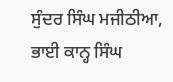ਸੁੰਦਰ ਸਿੰਘ ਮਜੀਠੀਆ, ਭਾਈ ਕਾਨ੍ਹ ਸਿੰਘ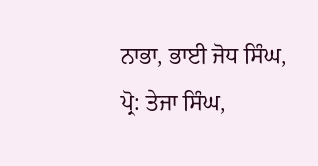ਨਾਭਾ, ਭਾਈ ਜੋਧ ਸਿੰਘ, ਪ੍ਰੋ: ਤੇਜਾ ਸਿੰਘ,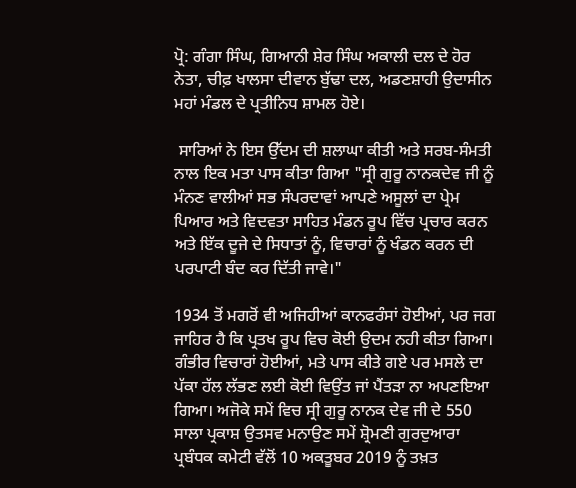ਪ੍ਰੋ: ਗੰਗਾ ਸਿੰਘ, ਗਿਆਨੀ ਸ਼ੇਰ ਸਿੰਘ ਅਕਾਲੀ ਦਲ ਦੇ ਹੋਰ ਨੇਤਾ, ਚੀਫ਼ ਖਾਲਸਾ ਦੀਵਾਨ ਬੁੱਢਾ ਦਲ, ਅਡਣਸ਼ਾਹੀ ਉਦਾਸੀਨ ਮਹਾਂ ਮੰਡਲ ਦੇ ਪ੍ਰਤੀਨਿਧ ਸ਼ਾਮਲ ਹੋਏ।

 ਸਾਰਿਆਂ ਨੇ ਇਸ ਉੱਦਮ ਦੀ ਸ਼ਲਾਘਾ ਕੀਤੀ ਅਤੇ ਸਰਬ-ਸੰਮਤੀ ਨਾਲ ਇਕ ਮਤਾ ਪਾਸ ਕੀਤਾ ਗਿਆ "ਸ੍ਰੀ ਗੁਰੂ ਨਾਨਕਦੇਵ ਜੀ ਨੂੰ ਮੰਨਣ ਵਾਲੀਆਂ ਸਭ ਸੰਪਰਦਾਵਾਂ ਆਪਣੇ ਅਸੂਲਾਂ ਦਾ ਪ੍ਰੇਮ ਪਿਆਰ ਅਤੇ ਵਿਦਵਤਾ ਸਾਹਿਤ ਮੰਡਨ ਰੂਪ ਵਿੱਚ ਪ੍ਰਚਾਰ ਕਰਨ ਅਤੇ ਇੱਕ ਦੂਜੇ ਦੇ ਸਿਧਾਤਾਂ ਨੂੰ, ਵਿਚਾਰਾਂ ਨੂੰ ਖੰਡਨ ਕਰਨ ਦੀ ਪਰਪਾਟੀ ਬੰਦ ਕਰ ਦਿੱਤੀ ਜਾਵੇ।"

1934 ਤੋਂ ਮਗਰੋਂ ਵੀ ਅਜਿਹੀਆਂ ਕਾਨਫਰੰਸਾਂ ਹੋਈਆਂ, ਪਰ ਜਗ ਜਾਹਿਰ ਹੈ ਕਿ ਪ੍ਰਤਖ ਰੂਪ ਵਿਚ ਕੋਈ ਉਦਮ ਨਹੀ ਕੀਤਾ ਗਿਆ। ਗੰਭੀਰ ਵਿਚਾਰਾਂ ਹੋਈਆਂ, ਮਤੇ ਪਾਸ ਕੀਤੇ ਗਏ ਪਰ ਮਸਲੇ ਦਾ ਪੱਕਾ ਹੱਲ ਲੱਭਣ ਲਈ ਕੋਈ ਵਿਉਂਤ ਜਾਂ ਪੈਂਤੜਾ ਨਾ ਅਪਣਇਆ ਗਿਆ। ਅਜੋਕੇ ਸਮੇਂ ਵਿਚ ਸ੍ਰੀ ਗੁਰੂ ਨਾਨਕ ਦੇਵ ਜੀ ਦੇ 550 ਸਾਲਾ ਪ੍ਰਕਾਸ਼ ਉਤਸਵ ਮਨਾਉਣ ਸਮੇਂ ਸ਼੍ਰੋਮਣੀ ਗੁਰਦੁਆਰਾ ਪ੍ਰਬੰਧਕ ਕਮੇਟੀ ਵੱਲੋਂ 10 ਅਕਤੂਬਰ 2019 ਨੂੰ ਤਖ਼ਤ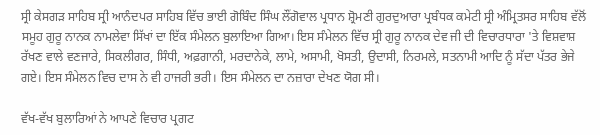ਸ੍ਰੀ ਕੇਸਗੜ ਸਾਹਿਬ ਸ੍ਰੀ ਆਨੰਦਪਰ ਸਾਹਿਬ ਵਿੱਚ ਭਾਈ ਗੋਬਿੰਦ ਸਿੰਘ ਲੌਂਗੋਵਾਲ ਪ੍ਰਧਾਨ ਸ਼੍ਰੋਮਣੀ ਗੁਰਦੁਆਰਾ ਪ੍ਰਬੰਧਕ ਕਮੇਟੀ ਸ੍ਰੀ ਅੰਮ੍ਰਿਤਸਰ ਸਾਹਿਬ ਵੱਲੋਂ ਸਮੂਹ ਗੁਰੂ ਨਾਨਕ ਨਾਮਲੇਵਾ ਸਿੱਖਾਂ ਦਾ ਇੱਕ ਸੰਮੇਲਨ ਬੁਲਾਇਆ ਗਿਆ। ਇਸ ਸੰਮੇਲਨ ਵਿੱਚ ਸ੍ਰੀ ਗੁਰੂ ਨਾਨਕ ਦੇਵ ਜੀ ਦੀ ਵਿਚਾਰਧਾਰਾ 'ਤੇ ਵਿਸ਼ਵਾਸ਼ ਰੱਖਣ ਵਾਲੇ ਵਣਜਾਰੇ, ਸਿਕਲੀਗਰ, ਸਿੰਧੀ, ਅਫ਼ਗਾਨੀ, ਮਰਦਾਨੇਕੇ, ਲਾਮੇ, ਅਸਾਮੀ, ਖੋਸਤੀ, ਉਦਾਸੀ, ਨਿਰਮਲੇ, ਸਤਨਾਮੀ ਆਦਿ ਨੂੰ ਸੱਦਾ ਪੱਤਰ ਭੇਜੇ ਗਏ। ਇਸ ਸੰਮੇਲਨ ਵਿਚ ਦਾਸ ਨੇ ਵੀ ਹਾਜਰੀ ਭਰੀ। ਇਸ ਸੰਮੇਲਨ ਦਾ ਨਜ਼ਾਰਾ ਦੇਖਣ ਯੋਗ ਸੀ।

ਵੱਖ-ਵੱਖ ਬੁਲਾਰਿਆਂ ਨੇ ਆਪਣੇ ਵਿਚਾਰ ਪ੍ਰਗਟ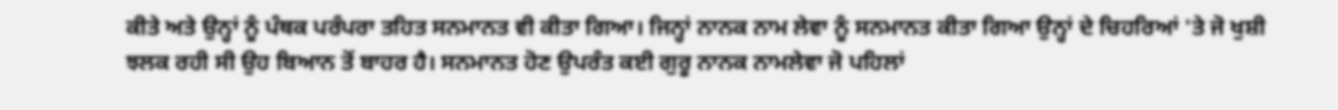ਕੀਤੇ ਅਤੇ ਉਨ੍ਹਾਂ ਨੂੰ ਪੰਥਕ ਪਰੰਪਰਾ ਤਹਿਤ ਸਨਮਾਨਤ ਵੀ ਕੀਤਾ ਗਿਆ। ਜਿਨ੍ਹਾਂ ਨਾਨਕ ਨਾਮ ਲੇਵਾ ਨੂੰ ਸਨਮਾਨਤ ਕੀਤਾ ਗਿਆ ਉਨ੍ਹਾਂ ਦੇ ਚਿਹਰਿਆਂ 'ਤੇ ਜੋ ਖੁਸ਼ੀ ਝਲਕ ਰਹੀ ਸੀ ਉਹ ਬਿਆਨ ਤੋਂ ਬਾਹਰ ਹੈ। ਸਨਮਾਨਤ ਹੋਣ ਉਪਰੰਤ ਕਈ ਗੁਰੂ ਨਾਨਕ ਨਾਮਲੇਵਾ ਜੋ ਪਹਿਲਾਂ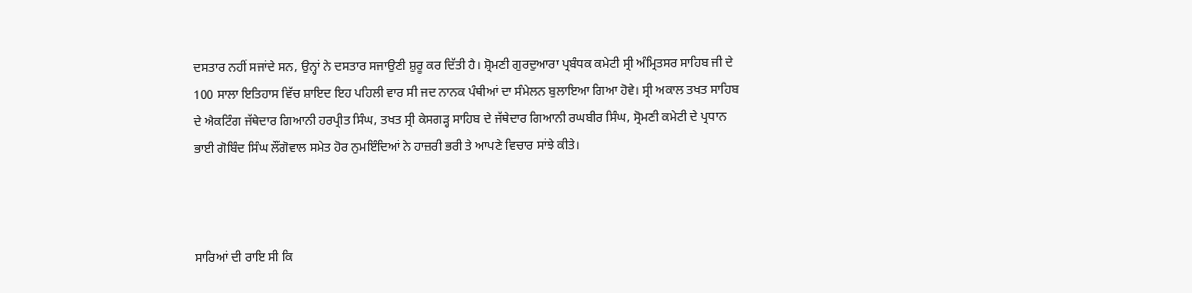ਦਸਤਾਰ ਨਹੀਂ ਸਜਾਂਦੇ ਸਨ, ਉਨ੍ਹਾਂ ਨੇ ਦਸਤਾਰ ਸਜਾਉਣੀ ਸ਼ੁਰੂ ਕਰ ਦਿੱਤੀ ਹੈ। ਸ਼੍ਰੋਮਣੀ ਗੁਰਦੁਆਰਾ ਪ੍ਰਬੰਧਕ ਕਮੇਟੀ ਸ੍ਰੀ ਅੰਮ੍ਰਿਤਸਰ ਸਾਹਿਬ ਜੀ ਦੇ 100 ਸਾਲਾ ਇਤਿਹਾਸ ਵਿੱਚ ਸ਼ਾਇਦ ਇਹ ਪਹਿਲੀ ਵਾਰ ਸੀ ਜਦ ਨਾਨਕ ਪੰਥੀਆਂ ਦਾ ਸੰਮੇਲਨ ਬੁਲਾਇਆ ਗਿਆ ਹੋਵੇ। ਸ੍ਰੀ ਅਕਾਲ ਤਖਤ ਸਾਹਿਬ ਦੇ ਐਕਟਿੰਗ ਜੱਥੇਦਾਰ ਗਿਆਨੀ ਹਰਪ੍ਰੀਤ ਸਿੰਘ, ਤਖਤ ਸ੍ਰੀ ਕੇਸਗੜ੍ਹ ਸਾਹਿਬ ਦੇ ਜੱਥੇਦਾਰ ਗਿਆਨੀ ਰਘਬੀਰ ਸਿੰਘ, ਸ੍ਰੋਮਣੀ ਕਮੇਟੀ ਦੇ ਪ੍ਰਧਾਨ ਭਾਈ ਗੋਬਿੰਦ ਸਿੰਘ ਲੌਂਗੋਵਾਲ ਸਮੇਤ ਹੋਰ ਨੁਮਇੰਦਿਆਂ ਨੇ ਹਾਜ਼ਰੀ ਭਰੀ ਤੇ ਆਪਣੇ ਵਿਚਾਰ ਸਾਂਝੇ ਕੀਤੇ।



ਸਾਰਿਆਂ ਦੀ ਰਾਇ ਸੀ ਕਿ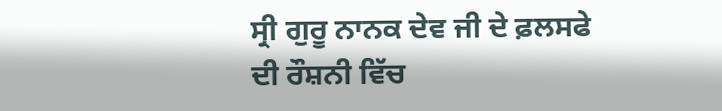ਸ੍ਰੀ ਗੁਰੂ ਨਾਨਕ ਦੇਵ ਜੀ ਦੇ ਫ਼ਲਸਫੇ ਦੀ ਰੌਸ਼ਨੀ ਵਿੱਚ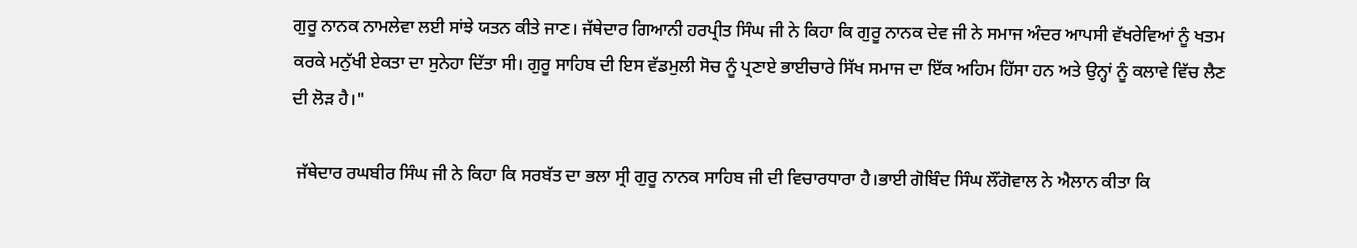ਗੁਰੂ ਨਾਨਕ ਨਾਮਲੇਵਾ ਲਈ ਸਾਂਝੇ ਯਤਨ ਕੀਤੇ ਜਾਣ। ਜੱਥੇਦਾਰ ਗਿਆਨੀ ਹਰਪ੍ਰੀਤ ਸਿੰਘ ਜੀ ਨੇ ਕਿਹਾ ਕਿ ਗੁਰੂ ਨਾਨਕ ਦੇਵ ਜੀ ਨੇ ਸਮਾਜ ਅੰਦਰ ਆਪਸੀ ਵੱਖਰੇਵਿਆਂ ਨੂੰ ਖਤਮ ਕਰਕੇ ਮਨੁੱਖੀ ਏਕਤਾ ਦਾ ਸੁਨੇਹਾ ਦਿੱਤਾ ਸੀ। ਗੁਰੂ ਸਾਹਿਬ ਦੀ ਇਸ ਵੱਡਮੁਲੀ ਸੋਚ ਨੂੰ ਪ੍ਰਣਾਏ ਭਾਈਚਾਰੇ ਸਿੱਖ ਸਮਾਜ ਦਾ ਇੱਕ ਅਹਿਮ ਹਿੱਸਾ ਹਨ ਅਤੇ ਉਨ੍ਹਾਂ ਨੂੰ ਕਲਾਵੇ ਵਿੱਚ ਲੈਣ ਦੀ ਲੋੜ ਹੈ।"

 ਜੱਥੇਦਾਰ ਰਘਬੀਰ ਸਿੰਘ ਜੀ ਨੇ ਕਿਹਾ ਕਿ ਸਰਬੱਤ ਦਾ ਭਲਾ ਸ੍ਰੀ ਗੁਰੂ ਨਾਨਕ ਸਾਹਿਬ ਜੀ ਦੀ ਵਿਚਾਰਧਾਰਾ ਹੈ।ਭਾਈ ਗੋਬਿੰਦ ਸਿੰਘ ਲੌਂਗੋਵਾਲ ਨੇ ਐਲਾਨ ਕੀਤਾ ਕਿ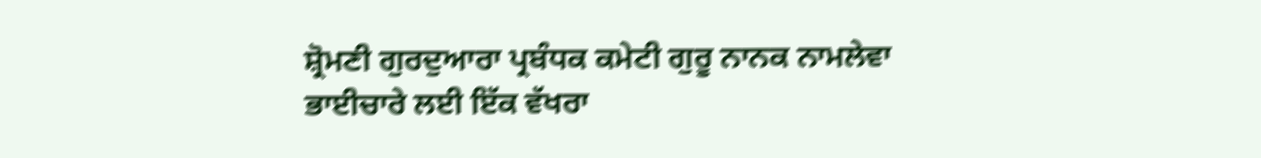ਸ਼੍ਰੋਮਣੀ ਗੁਰਦੁਆਰਾ ਪ੍ਰਬੰਧਕ ਕਮੇਟੀ ਗੁਰੂ ਨਾਨਕ ਨਾਮਲੇਵਾ ਭਾਈਚਾਰੇ ਲਈ ਇੱਕ ਵੱਖਰਾ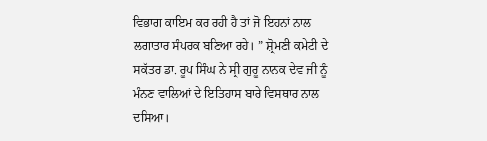ਵਿਭਾਗ ਕਾਇਮ ਕਰ ਰਹੀ ਹੈ ਤਾਂ ਜੋ ਇਹਨਾਂ ਨਾਲ ਲਗਾਤਾਰ ਸੰਪਰਕ ਬਣਿਆ ਰਹੇ। ” ਸ਼੍ਰੋਮਣੀ ਕਮੇਟੀ ਦੇ ਸਕੱਤਰ ਡਾ. ਰੂਪ ਸਿੰਘ ਨੇ ਸ੍ਰੀ ਗੁਰੂ ਨਾਨਕ ਦੇਵ ਜੀ ਨੂੰ ਮੰਨਣ ਵਾਲਿਆਂ ਦੇ ਇਤਿਹਾਸ ਬਾਰੇ ਵਿਸਥਾਰ ਨਾਲ ਦਸਿਆ।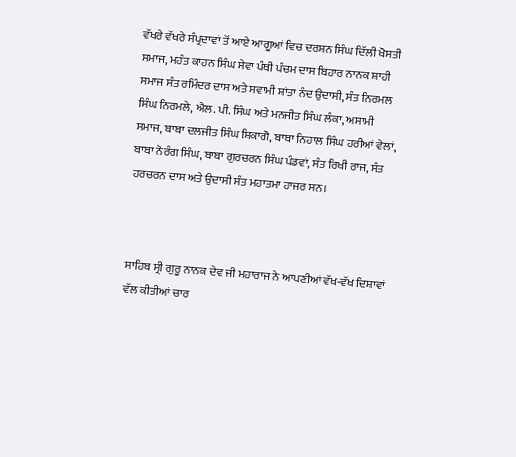ਵੱਖਰੇ ਵੱਖਰੇ ਸੰਪ੍ਰਦਾਵਾਂ ਤੋਂ ਆਏ ਆਗੂਆਂ ਵਿਚ ਦਰਸ਼ਨ ਸਿੰਘ ਦਿੱਲੀ ਖੋਸਤੀ ਸਮਾਜ, ਮਹੰਤ ਕਾਹਨ ਸਿੰਘ ਸੇਵਾ ਪੰਥੀ ਪੰਚਮ ਦਾਸ ਬਿਹਾਰ ਨਾਨਕ ਸ਼ਾਹੀ ਸਮਾਜ ਸੰਤ ਰਮਿੰਦਰ ਦਾਸ ਅਤੇ ਸਵਾਮੀ ਸ਼ਾਂਤਾ ਨੰਦ ਉਦਾਸੀ, ਸੰਤ ਨਿਰਮਲ ਸਿੰਘ ਨਿਰਮਲੇ, ਐਲ. ਪੀ. ਸਿੰਘ ਅਤੇ ਮਨਜੀਤ ਸਿੰਘ ਲੰਕਾ, ਅਸਾਮੀ ਸਮਾਜ, ਬਾਬਾ ਦਲਜੀਤ ਸਿੰਘ ਸ਼ਿਕਾਗੋ, ਬਾਬਾ ਨਿਹਾਲ ਸਿੰਘ ਹਰੀਆਂ ਵੇਲਾਂ, ਬਾਬਾ ਨੋਰੰਗ ਸਿੰਘ, ਬਾਬਾ ਗੁਰਚਰਨ ਸਿੰਘ ਪੰਡਵਾਂ, ਸੰਤ ਰਿਖੀ ਰਾਜ, ਸੰਤ ਹਰਚਰਨ ਦਾਸ ਅਤੇ ਉਦਾਸੀ ਸੰਤ ਮਹਾਤਮਾ ਹਾਜਰ ਸਨ।



ਸਾਹਿਬ ਸ੍ਰੀ ਗੁਰੂ ਨਾਨਕ ਦੇਵ ਜੀ ਮਹਾਰਾਜ ਨੇ ਆਪਣੀਆਂ ਵੱਖ-ਵੱਖ ਦਿਸ਼ਾਵਾਂ ਵੱਲ ਕੀਤੀਆਂ ਚਾਰ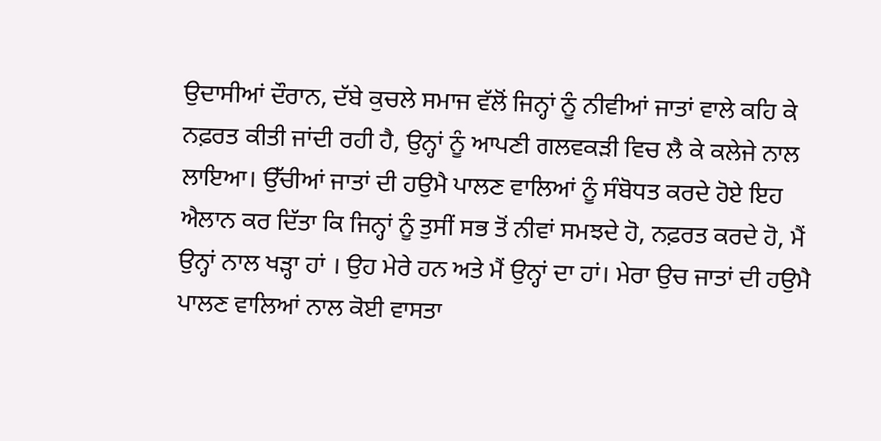ਉਦਾਸੀਆਂ ਦੌਰਾਨ, ਦੱਬੇ ਕੁਚਲੇ ਸਮਾਜ ਵੱਲੋਂ ਜਿਨ੍ਹਾਂ ਨੂੰ ਨੀਵੀਆਂ ਜਾਤਾਂ ਵਾਲੇ ਕਹਿ ਕੇ ਨਫ਼ਰਤ ਕੀਤੀ ਜਾਂਦੀ ਰਹੀ ਹੈ, ਉਨ੍ਹਾਂ ਨੂੰ ਆਪਣੀ ਗਲਵਕੜੀ ਵਿਚ ਲੈ ਕੇ ਕਲੇਜੇ ਨਾਲ ਲਾਇਆ। ਉੱਚੀਆਂ ਜਾਤਾਂ ਦੀ ਹਉਮੈ ਪਾਲਣ ਵਾਲਿਆਂ ਨੂੰ ਸੰਬੋਧਤ ਕਰਦੇ ਹੋਏ ਇਹ ਐਲਾਨ ਕਰ ਦਿੱਤਾ ਕਿ ਜਿਨ੍ਹਾਂ ਨੂੰ ਤੁਸੀਂ ਸਭ ਤੋਂ ਨੀਵਾਂ ਸਮਝਦੇ ਹੋ, ਨਫ਼ਰਤ ਕਰਦੇ ਹੋ, ਮੈਂ ਉਨ੍ਹਾਂ ਨਾਲ ਖੜ੍ਹਾ ਹਾਂ । ਉਹ ਮੇਰੇ ਹਨ ਅਤੇ ਮੈਂ ਉਨ੍ਹਾਂ ਦਾ ਹਾਂ। ਮੇਰਾ ਉਚ ਜਾਤਾਂ ਦੀ ਹਉਮੈ ਪਾਲਣ ਵਾਲਿਆਂ ਨਾਲ ਕੋਈ ਵਾਸਤਾ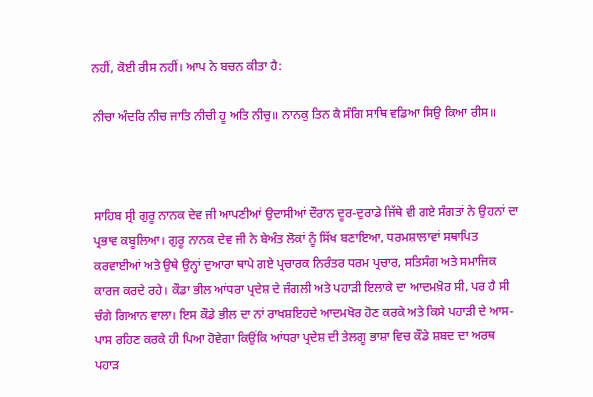ਨਹੀਂ, ਕੋਈ ਰੀਸ ਨਹੀਂ। ਆਪ ਨੇ ਬਚਨ ਕੀਤਾ ਹੈ:

ਨੀਚਾ ਅੰਦਰਿ ਨੀਚ ਜਾਤਿ ਨੀਚੀ ਹੂ ਅਤਿ ਨੀਚੁ॥ ਨਾਨਕੁ ਤਿਨ ਕੈ ਸੰਗਿ ਸਾਥਿ ਵਡਿਆ ਸਿਉ ਕਿਆ ਰੀਸ॥



ਸਾਹਿਬ ਸ੍ਰੀ ਗੁਰੂ ਨਾਨਕ ਦੇਵ ਜੀ ਆਪਣੀਆਂ ਉਦਾਸੀਆਂ ਦੌਰਾਨ ਦੂਰ-ਦੁਰਾਡੇ ਜਿੱਥੇ ਵੀ ਗਏ ਸੰਗਤਾਂ ਨੇ ਉਹਨਾਂ ਦਾ ਪ੍ਰਭਾਵ ਕਬੂਲਿਆ। ਗੁਰੂ ਨਾਨਕ ਦੇਵ ਜੀ ਨੇ ਬੇਅੰਤ ਲੋਕਾਂ ਨੂੰ ਸਿੱਖ ਬਣਾਇਆ, ਧਰਮਸ਼ਾਲਾਵਾਂ ਸਥਾਪਿਤ ਕਰਵਾਈਆਂ ਅਤੇ ਉਥੇ ਉਨ੍ਹਾਂ ਦੁਆਰਾ ਥਾਪੇ ਗਏ ਪ੍ਰਚਾਰਕ ਨਿਰੰਤਰ ਧਰਮ ਪ੍ਰਚਾਰ, ਸਤਿਸੰਗ ਅਤੇ ਸਮਾਜਿਕ ਕਾਰਜ ਕਰਦੇ ਰਹੇ। ਕੌਡਾ ਭੀਲ ਆਂਧਰਾ ਪ੍ਰਦੇਸ਼ ਦੇ ਜੰਗਲੀ ਅਤੇ ਪਹਾੜੀ ਇਲਾਕੇ ਦਾ ਆਦਮਖ਼ੋਰ ਸੀ, ਪਰ ਹੈ ਸੀ ਚੰਗੇ ਗਿਆਨ ਵਾਲਾ। ਇਸ ਕੌਡੇ ਭੀਲ ਦਾ ਨਾਂ ਰਾਖਸ਼ਇਹਦੇ ਆਦਮਖੋਰ ਹੋਣ ਕਰਕੇ ਅਤੇ ਕਿਸੇ ਪਹਾੜੀ ਦੇ ਆਸ-ਪਾਸ ਰਹਿਣ ਕਰਕੇ ਹੀ ਪਿਆ ਹੋਵੇਗਾ ਕਿਉਂਕਿ ਆਂਧਰਾ ਪ੍ਰਦੇਸ਼ ਦੀ ਤੇਲਗੂ ਭਾਸ਼ਾ ਵਿਚ ਕੌਡੇ ਸ਼ਬਦ ਦਾ ਅਰਥ ਪਹਾੜ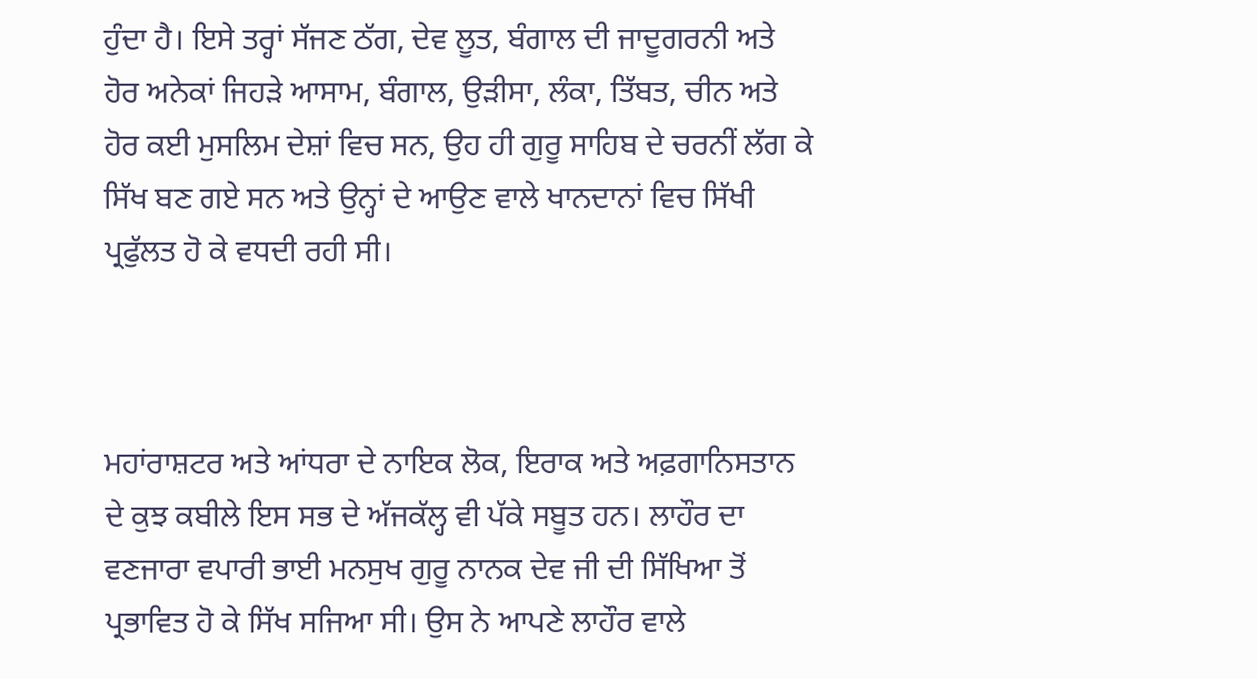ਹੁੰਦਾ ਹੈ। ਇਸੇ ਤਰ੍ਹਾਂ ਸੱਜਣ ਠੱਗ, ਦੇਵ ਲੂਤ, ਬੰਗਾਲ ਦੀ ਜਾਦੂਗਰਨੀ ਅਤੇ ਹੋਰ ਅਨੇਕਾਂ ਜਿਹੜੇ ਆਸਾਮ, ਬੰਗਾਲ, ਉੜੀਸਾ, ਲੰਕਾ, ਤਿੱਬਤ, ਚੀਨ ਅਤੇ ਹੋਰ ਕਈ ਮੁਸਲਿਮ ਦੇਸ਼ਾਂ ਵਿਚ ਸਨ, ਉਹ ਹੀ ਗੁਰੂ ਸਾਹਿਬ ਦੇ ਚਰਨੀਂ ਲੱਗ ਕੇ ਸਿੱਖ ਬਣ ਗਏ ਸਨ ਅਤੇ ਉਨ੍ਹਾਂ ਦੇ ਆਉਣ ਵਾਲੇ ਖਾਨਦਾਨਾਂ ਵਿਚ ਸਿੱਖੀ ਪ੍ਰਫੁੱਲਤ ਹੋ ਕੇ ਵਧਦੀ ਰਹੀ ਸੀ।



ਮਹਾਂਰਾਸ਼ਟਰ ਅਤੇ ਆਂਧਰਾ ਦੇ ਨਾਇਕ ਲੋਕ, ਇਰਾਕ ਅਤੇ ਅਫ਼ਗਾਨਿਸਤਾਨ ਦੇ ਕੁਝ ਕਬੀਲੇ ਇਸ ਸਭ ਦੇ ਅੱਜਕੱਲ੍ਹ ਵੀ ਪੱਕੇ ਸਬੂਤ ਹਨ। ਲਾਹੌਰ ਦਾ ਵਣਜਾਰਾ ਵਪਾਰੀ ਭਾਈ ਮਨਸੁਖ ਗੁਰੂ ਨਾਨਕ ਦੇਵ ਜੀ ਦੀ ਸਿੱਖਿਆ ਤੋਂ ਪ੍ਰਭਾਵਿਤ ਹੋ ਕੇ ਸਿੱਖ ਸਜਿਆ ਸੀ। ਉਸ ਨੇ ਆਪਣੇ ਲਾਹੌਰ ਵਾਲੇ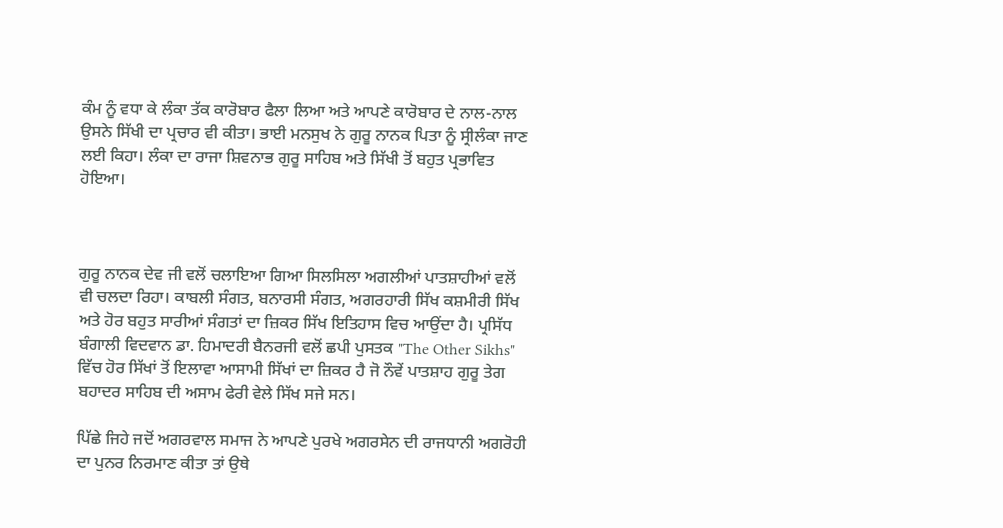ਕੰਮ ਨੂੰ ਵਧਾ ਕੇ ਲੰਕਾ ਤੱਕ ਕਾਰੋਬਾਰ ਫੈਲਾ ਲਿਆ ਅਤੇ ਆਪਣੇ ਕਾਰੋਬਾਰ ਦੇ ਨਾਲ-ਨਾਲ ਉਸਨੇ ਸਿੱਖੀ ਦਾ ਪ੍ਰਚਾਰ ਵੀ ਕੀਤਾ। ਭਾਈ ਮਨਸੁਖ ਨੇ ਗੁਰੂ ਨਾਨਕ ਪਿਤਾ ਨੂੰ ਸ੍ਰੀਲੰਕਾ ਜਾਣ ਲਈ ਕਿਹਾ। ਲੰਕਾ ਦਾ ਰਾਜਾ ਸ਼ਿਵਨਾਭ ਗੁਰੂ ਸਾਹਿਬ ਅਤੇ ਸਿੱਖੀ ਤੋਂ ਬਹੁਤ ਪ੍ਰਭਾਵਿਤ ਹੋਇਆ।



ਗੁਰੂ ਨਾਨਕ ਦੇਵ ਜੀ ਵਲੋਂ ਚਲਾਇਆ ਗਿਆ ਸਿਲਸਿਲਾ ਅਗਲੀਆਂ ਪਾਤਸ਼ਾਹੀਆਂ ਵਲੋਂ ਵੀ ਚਲਦਾ ਰਿਹਾ। ਕਾਬਲੀ ਸੰਗਤ, ਬਨਾਰਸੀ ਸੰਗਤ, ਅਗਰਹਾਰੀ ਸਿੱਖ ਕਸ਼ਮੀਰੀ ਸਿੱਖ ਅਤੇ ਹੋਰ ਬਹੁਤ ਸਾਰੀਆਂ ਸੰਗਤਾਂ ਦਾ ਜ਼ਿਕਰ ਸਿੱਖ ਇਤਿਹਾਸ ਵਿਚ ਆਉਂਦਾ ਹੈ। ਪ੍ਰਸਿੱਧ ਬੰਗਾਲੀ ਵਿਦਵਾਨ ਡਾ. ਹਿਮਾਦਰੀ ਬੈਨਰਜੀ ਵਲੋਂ ਛਪੀ ਪੁਸਤਕ "The Other Sikhs" ਵਿੱਚ ਹੋਰ ਸਿੱਖਾਂ ਤੋਂ ਇਲਾਵਾ ਆਸਾਮੀ ਸਿੱਖਾਂ ਦਾ ਜ਼ਿਕਰ ਹੈ ਜੋ ਨੌਵੇਂ ਪਾਤਸ਼ਾਹ ਗੁਰੂ ਤੇਗ ਬਹਾਦਰ ਸਾਹਿਬ ਦੀ ਅਸਾਮ ਫੇਰੀ ਵੇਲੇ ਸਿੱਖ ਸਜੇ ਸਨ।

ਪਿੱਛੇ ਜਿਹੇ ਜਦੋਂ ਅਗਰਵਾਲ ਸਮਾਜ ਨੇ ਆਪਣੇ ਪੁਰਖੇ ਅਗਰਸੇਨ ਦੀ ਰਾਜਧਾਨੀ ਅਗਰੋਹੀ ਦਾ ਪੁਨਰ ਨਿਰਮਾਣ ਕੀਤਾ ਤਾਂ ਉਥੇ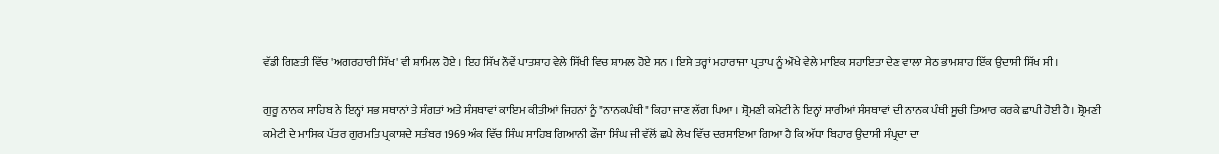ਵੱਡੀ ਗਿਣਤੀ ਵਿੱਚ 'ਅਗਰਹਾਰੀ ਸਿੱਖ' ਵੀ ਸ਼ਾਮਿਲ ਹੋਏ । ਇਹ ਸਿੱਖ ਨੌਵੇਂ ਪਾਤਸ਼ਾਹ ਵੇਲੇ ਸਿੱਖੀ ਵਿਚ ਸ਼ਾਮਲ ਹੋਏ ਸਨ । ਇਸੇ ਤਰ੍ਹਾਂ ਮਹਾਰਾਜਾ ਪ੍ਰਤਾਪ ਨੂੰ ਔਖੇ ਵੇਲੇ ਮਾਇਕ ਸਹਾਇਤਾ ਦੇਣ ਵਾਲਾ ਸੇਠ ਭਾਮਸ਼ਾਹ ਇੱਕ ਉਦਾਸੀ ਸਿੱਖ ਸੀ ।

ਗੁਰੂ ਨਾਨਕ ਸਾਹਿਬ ਨੇ ਇਨ੍ਹਾਂ ਸਭ ਸਥਾਨਾਂ ਤੇ ਸੰਗਤਾਂ ਅਤੇ ਸੰਸਥਾਵਾਂ ਕਾਇਮ ਕੀਤੀਆਂ ਜਿਹਨਾਂ ਨੂੰ "ਨਾਨਕਪੰਥੀ" ਕਿਹਾ ਜਾਣ ਲੱਗ ਪਿਆ । ਸ਼੍ਰੋਮਣੀ ਕਮੇਟੀ ਨੇ ਇਨ੍ਹਾਂ ਸਾਰੀਆਂ ਸੰਸਥਾਵਾਂ ਦੀ ਨਾਨਕ ਪੰਥੀ ਸੂਚੀ ਤਿਆਰ ਕਰਕੇ ਛਾਪੀ ਹੋਈ ਹੈ। ਸ਼੍ਰੋਮਣੀ ਕਮੇਟੀ ਦੇ ਮਾਸਿਕ ਪੱਤਰ ਗੁਰਮਤਿ ਪ੍ਰਕਾਸ਼ਦੇ ਸਤੰਬਰ 1969 ਅੰਕ ਵਿੱਚ ਸਿੰਘ ਸਾਹਿਬ ਗਿਆਨੀ ਫੌਜਾ ਸਿੰਘ ਜੀ ਵੱਲੋਂ ਛਪੇ ਲੇਖ ਵਿੱਚ ਦਰਸਾਇਆ ਗਿਆ ਹੈ ਕਿ ਅੱਧਾ ਬਿਹਾਰ ਉਦਾਸੀ ਸੰਪ੍ਰਦਾ ਦਾ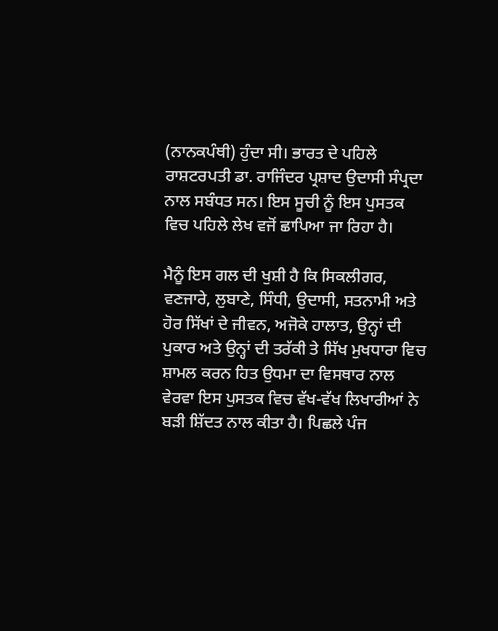(ਨਾਨਕਪੰਥੀ) ਹੁੰਦਾ ਸੀ। ਭਾਰਤ ਦੇ ਪਹਿਲੇ ਰਾਸ਼ਟਰਪਤੀ ਡਾ. ਰਾਜਿੰਦਰ ਪ੍ਰਸ਼ਾਦ ਉਦਾਸੀ ਸੰਪ੍ਰਦਾ ਨਾਲ ਸਬੰਧਤ ਸਨ। ਇਸ ਸੂਚੀ ਨੂੰ ਇਸ ਪੁਸਤਕ ਵਿਚ ਪਹਿਲੇ ਲੇਖ ਵਜੋਂ ਛਾਪਿਆ ਜਾ ਰਿਹਾ ਹੈ।

ਮੈਨੂੰ ਇਸ ਗਲ ਦੀ ਖੁਸ਼ੀ ਹੈ ਕਿ ਸਿਕਲੀਗਰ, ਵਣਜਾਰੇ, ਲੁਬਾਣੇ, ਸਿੰਧੀ, ਉਦਾਸੀ, ਸਤਨਾਮੀ ਅਤੇ ਹੋਰ ਸਿੱਖਾਂ ਦੇ ਜੀਵਨ, ਅਜੋਕੇ ਹਾਲਾਤ, ਉਨ੍ਹਾਂ ਦੀ ਪੁਕਾਰ ਅਤੇ ਉਨ੍ਹਾਂ ਦੀ ਤਰੱਕੀ ਤੇ ਸਿੱਖ ਮੁਖਧਾਰਾ ਵਿਚ ਸ਼ਾਮਲ ਕਰਨ ਹਿਤ ਉਧਮਾ ਦਾ ਵਿਸਥਾਰ ਨਾਲ ਵੇਰਵਾ ਇਸ ਪੁਸਤਕ ਵਿਚ ਵੱਖ-ਵੱਖ ਲਿਖਾਰੀਆਂ ਨੇ ਬੜੀ ਸ਼ਿੱਦਤ ਨਾਲ ਕੀਤਾ ਹੈ। ਪਿਛਲੇ ਪੰਜ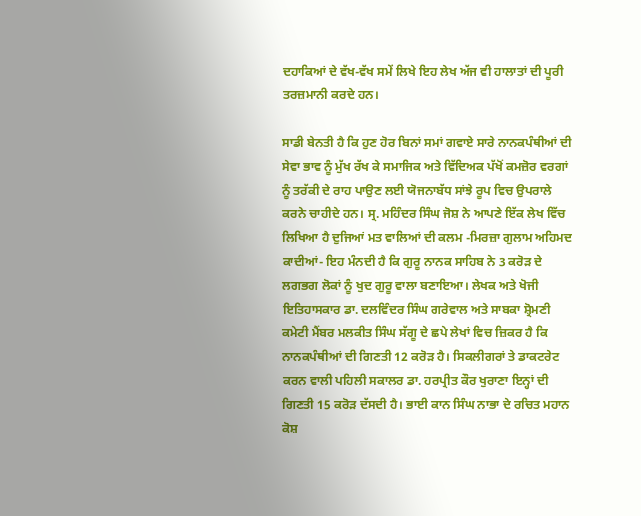ਦਹਾਕਿਆਂ ਦੇ ਵੱਖ-ਵੱਖ ਸਮੇਂ ਲਿਖੇ ਇਹ ਲੇਖ ਅੱਜ ਵੀ ਹਾਲਾਤਾਂ ਦੀ ਪੂਰੀ ਤਰਜ਼ਮਾਨੀ ਕਰਦੇ ਹਨ।

ਸਾਡੀ ਬੇਨਤੀ ਹੈ ਕਿ ਹੁਣ ਹੋਰ ਬਿਨਾਂ ਸਮਾਂ ਗਵਾਏ ਸਾਰੇ ਨਾਨਕਪੰਥੀਆਂ ਦੀ ਸੇਵਾ ਭਾਵ ਨੂੰ ਮੁੱਖ ਰੱਖ ਕੇ ਸਮਾਜਿਕ ਅਤੇ ਵਿੱਦਿਅਕ ਪੱਖੋਂ ਕਮਜ਼ੋਰ ਵਰਗਾਂ ਨੂੰ ਤਰੱਕੀ ਦੇ ਰਾਹ ਪਾਉਣ ਲਈ ਯੋਜਨਾਬੱਧ ਸਾਂਝੇ ਰੂਪ ਵਿਚ ਉਪਰਾਲੇ ਕਰਨੇ ਚਾਹੀਦੇ ਹਨ। ਸ੍ਰ. ਮਹਿੰਦਰ ਸਿੰਘ ਜੋਸ਼ ਨੇ ਆਪਣੇ ਇੱਕ ਲੇਖ ਵਿੱਚ ਲਿਖਿਆ ਹੈ ਦੁਜਿਆਂ ਮਤ ਵਾਲਿਆਂ ਦੀ ਕਲਮ -ਮਿਰਜ਼ਾ ਗੁਲਾਮ ਅਹਿਮਦ ਕਾਦੀਆਂ- ਇਹ ਮੰਨਦੀ ਹੈ ਕਿ ਗੁਰੂ ਨਾਨਕ ਸਾਹਿਬ ਨੇ 3 ਕਰੋੜ ਦੇ ਲਗਭਗ ਲੋਕਾਂ ਨੂੰ ਖੁਦ ਗੁਰੂ ਵਾਲਾ ਬਣਾਇਆ। ਲੇਖਕ ਅਤੇ ਖੋਜੀ ਇਤਿਹਾਸਕਾਰ ਡਾ. ਦਲਵਿੰਦਰ ਸਿੰਘ ਗਰੇਵਾਲ ਅਤੇ ਸਾਬਕਾ ਸ਼੍ਰੋਮਣੀ ਕਮੇਟੀ ਮੈਂਬਰ ਮਲਕੀਤ ਸਿੰਘ ਸੱਗੂ ਦੇ ਛਪੇ ਲੇਖਾਂ ਵਿਚ ਜ਼ਿਕਰ ਹੈ ਕਿ ਨਾਨਕਪੰਥੀਆਂ ਦੀ ਗਿਣਤੀ 12 ਕਰੋੜ ਹੈ। ਸਿਕਲੀਗਰਾਂ ਤੇ ਡਾਕਟਰੇਟ ਕਰਨ ਵਾਲੀ ਪਹਿਲੀ ਸਕਾਲਰ ਡਾ. ਹਰਪ੍ਰੀਤ ਕੌਰ ਖੁਰਾਣਾ ਇਨ੍ਹਾਂ ਦੀ ਗਿਣਤੀ 15 ਕਰੋੜ ਦੱਸਦੀ ਹੈ। ਭਾਈ ਕਾਨ ਸਿੰਘ ਨਾਭਾ ਦੇ ਰਚਿਤ ਮਹਾਨ ਕੋਸ਼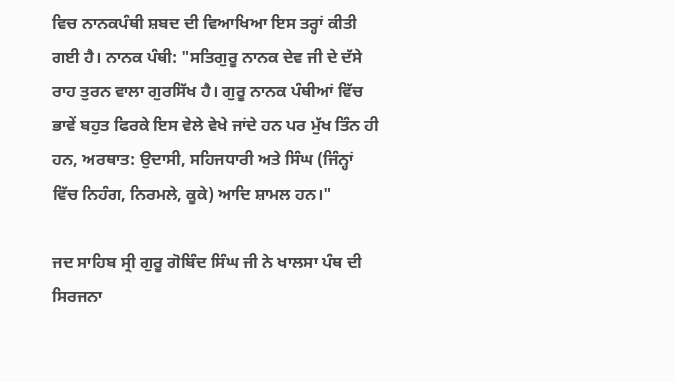ਵਿਚ ਨਾਨਕਪੰਥੀ ਸ਼ਬਦ ਦੀ ਵਿਆਖਿਆ ਇਸ ਤਰ੍ਹਾਂ ਕੀਤੀ ਗਈ ਹੈ। ਨਾਨਕ ਪੰਥੀ: "ਸਤਿਗੁਰੂ ਨਾਨਕ ਦੇਵ ਜੀ ਦੇ ਦੱਸੇ ਰਾਹ ਤੁਰਨ ਵਾਲਾ ਗੁਰਸਿੱਖ ਹੈ। ਗੁਰੂ ਨਾਨਕ ਪੰਥੀਆਂ ਵਿੱਚ ਭਾਵੇਂ ਬਹੁਤ ਫਿਰਕੇ ਇਸ ਵੇਲੇ ਵੇਖੇ ਜਾਂਦੇ ਹਨ ਪਰ ਮੁੱਖ ਤਿੰਨ ਹੀ ਹਨ, ਅਰਥਾਤ: ਉਦਾਸੀ, ਸਹਿਜਧਾਰੀ ਅਤੇ ਸਿੰਘ (ਜਿੰਨ੍ਹਾਂ ਵਿੱਚ ਨਿਹੰਗ, ਨਿਰਮਲੇ, ਕੂਕੇ) ਆਦਿ ਸ਼ਾਮਲ ਹਨ।"

ਜਦ ਸਾਹਿਬ ਸ੍ਰੀ ਗੁਰੂ ਗੋਬਿੰਦ ਸਿੰਘ ਜੀ ਨੇ ਖਾਲਸਾ ਪੰਥ ਦੀ ਸਿਰਜਨਾ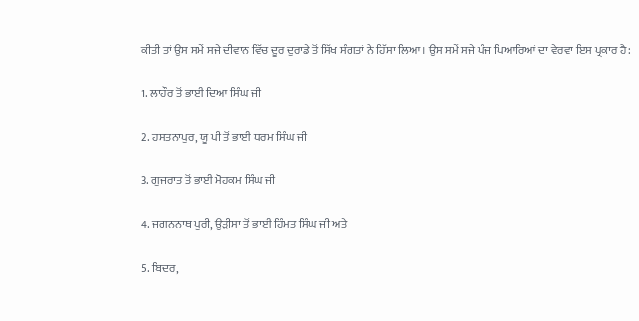ਕੀਤੀ ਤਾਂ ਉਸ ਸਮੇਂ ਸਜੇ ਦੀਵਾਨ ਵਿੱਚ ਦੂਰ ਦੁਰਾਡੇ ਤੋਂ ਸਿੱਖ ਸੰਗਤਾਂ ਨੇ ਹਿੱਸਾ ਲਿਆ। ਉਸ ਸਮੇਂ ਸਜੇ ਪੰਜ ਪਿਆਰਿਆਂ ਦਾ ਵੇਰਵਾ ਇਸ ਪ੍ਰਕਾਰ ਹੈ:

1. ਲਾਹੌਰ ਤੋਂ ਭਾਈ ਦਿਆ ਸਿੰਘ ਜੀ

2. ਹਸਤਨਾਪੁਰ, ਯੂ ਪੀ ਤੋਂ ਭਾਈ ਧਰਮ ਸਿੰਘ ਜੀ

3. ਗੁਜਰਾਤ ਤੋਂ ਭਾਈ ਮੋਹਕਮ ਸਿੰਘ ਜੀ

4. ਜਗਨਨਾਥ ਪੁਰੀ, ਉੜੀਸਾ ਤੋਂ ਭਾਈ ਹਿੰਮਤ ਸਿੰਘ ਜੀ ਅਤੇ

5. ਬਿਦਰ,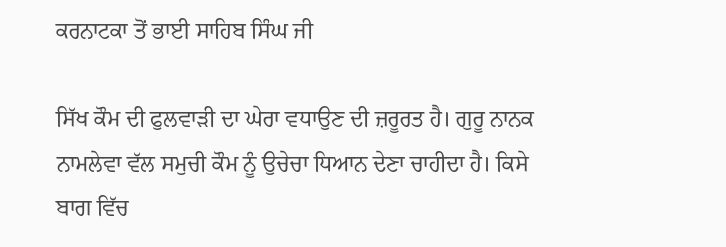ਕਰਨਾਟਕਾ ਤੋਂ ਭਾਈ ਸਾਹਿਬ ਸਿੰਘ ਜੀ

ਸਿੱਖ ਕੌਮ ਦੀ ਫੁਲਵਾੜੀ ਦਾ ਘੇਰਾ ਵਧਾਉਣ ਦੀ ਜ਼ਰੂਰਤ ਹੈ। ਗੁਰੂ ਨਾਨਕ ਨਾਮਲੇਵਾ ਵੱਲ ਸਮੁਚੀ ਕੌਮ ਨੂੰ ਉਚੇਚਾ ਧਿਆਨ ਦੇਣਾ ਚਾਹੀਦਾ ਹੈ। ਕਿਸੇ ਬਾਗ ਵਿੱਚ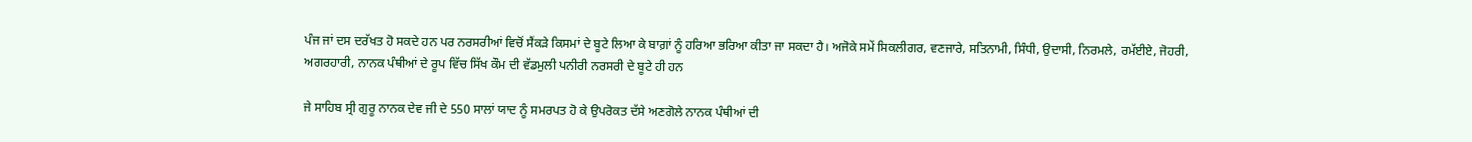ਪੰਜ ਜਾਂ ਦਸ ਦਰੱਖਤ ਹੋ ਸਕਦੇ ਹਨ ਪਰ ਨਰਸਰੀਆਂ ਵਿਚੋਂ ਸੈਂਕੜੇ ਕਿਸਮਾਂ ਦੇ ਬੂਟੇ ਲਿਆ ਕੇ ਬਾਗ਼ਾਂ ਨੂੰ ਹਰਿਆ ਭਰਿਆ ਕੀਤਾ ਜਾ ਸਕਦਾ ਹੈ। ਅਜੋਕੇ ਸਮੇਂ ਸਿਕਲੀਗਰ, ਵਣਜਾਰੇ, ਸਤਿਨਾਮੀ, ਸਿੰਧੀ, ਉਦਾਸੀ, ਨਿਰਮਲੇ, ਰਮੱਈਏ, ਜੋਹਰੀ, ਅਗਰਹਾਰੀ, ਨਾਨਕ ਪੰਥੀਆਂ ਦੇ ਰੂਪ ਵਿੱਚ ਸਿੱਖ ਕੌਮ ਦੀ ਵੱਡਮੁਲੀ ਪਨੀਰੀ ਨਰਸਰੀ ਦੇ ਬੂਟੇ ਹੀ ਹਨ

ਜੇ ਸਾਹਿਬ ਸ੍ਰੀ ਗੁਰੂ ਨਾਨਕ ਦੇਵ ਜੀ ਦੇ 550 ਸਾਲਾਂ ਯਾਦ ਨੂੰ ਸਮਰਪਤ ਹੋ ਕੇ ਉਪਰੋਕਤ ਦੱਸੇ ਅਣਗੋਲੇ ਨਾਨਕ ਪੰਥੀਆਂ ਦੀ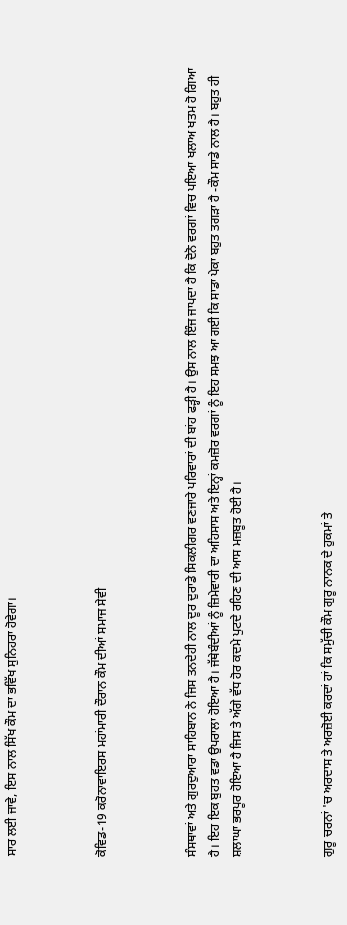ਸਾਰ ਲਈ ਜਾਵੇ, ਇਸ ਨਾਲ ਸਿੱਖ ਕੌਮ ਦਾ ਭਵਿੱਖ ਸੁਨਿਹਰਾ ਹੋਵੇਗਾ।



ਕੋਵਿਡ-19 ਕਰੋਨਾਵਾਇਰਸ ਮਹਾਂਮਾਰੀ ਦੌਰਾਨ ਕੌਮ ਦੀਆਂ ਸਮਾਜ ਸੇਵੀ



ਸੰਸਥਾਵਾਂ ਅਤੇ ਗੁਰਦੁਆਰਾ ਸਾਹਿਬਾਨ ਨੇ ਜਿਸ ਤਨਦੇਹੀ ਨਾਲ ਦੂਰ ਦੁਰਾਡੇ ਸਿਕਲੀਗਰ ਵਣਜਾਰੇ ਪਰਿਵਾਰਾਂ ਦੀ ਬਾਂਹ ਫੜ੍ਹੀ ਹੈ। ਉਸ ਨਾਲ ਇੰਜ ਜਾਪਦਾ ਹੈ ਕਿ ਦੋਨੋ ਵਰਗਾਂ ਵਿਚ ਪਇਆ ਖਲਾਅ ਖਤਮ ਹੋ ਗਿਆ ਹੈ। ਇਹ ਇਕ ਬੁਹਤ ਵਡਾ ਉਪਰਾਲਾ ਹੋਇਆ ਹੈ। ਜੱਥੇਬੰਦੀਆਂ ਨੂੰ ਜ਼ਿਮੇਵਾਰੀ ਦਾ ਅਹਿਸਾਸ ਅਤੇ ਇਨ੍ਹਾਂ ਕਮਜ਼ੋਰ ਵਰਗਾਂ ਨੂੰ ਇਹ ਸਮਝ ਆ ਗਈ ਕਿ ਸਾਡਾ ਪੇਕਾ ਬਹੁਤ ਤਗੜਾ ਹੈ -ਕੌਮ ਸਾਡੇ ਨਾਲ ਹੈ। ਬਹੁਤ ਹੀ ਸ਼ਲਾਘਾ ਭਰਪੂਰ ਹੋਇਆ ਹੈ ਜਿਸ ਤੇ ਅੱਗੇ ਵੱਧ ਹੋਰ ਕਦਮੇ ਪੁਟਦੇ ਰਹਿਣ ਦੀ ਆਸ ਮਜ਼ਬੂਤ ਹੋਈ ਹੈ।



ਗੁਰੂ ਚਰਨਾਂ 'ਚ ਅਰਦਾਸ ਤੇ ਅਰਜ਼ੋਈ ਕਰਦਾਂ ਹਾਂ ਕਿ ਸਮੁੱਚੀ ਕੌਮ ਗੁਰੂ ਨਾਨਕ ਦੇ ਹੁਕਮਾਂ ਤੇ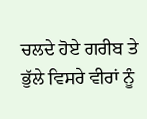ਚਲਦੇ ਹੋਏ ਗਰੀਬ ਤੇ ਭੁੱਲੇ ਵਿਸਰੇ ਵੀਰਾਂ ਨੂੰ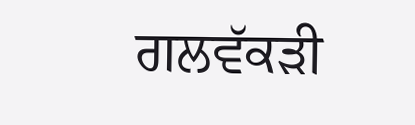ਗਲਵੱਕੜੀ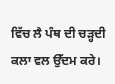ਵਿੱਚ ਲੈ ਪੰਥ ਦੀ ਚੜ੍ਹਦੀ ਕਲਾ ਵਲ ਉੱਦਮ ਕਰੇ।